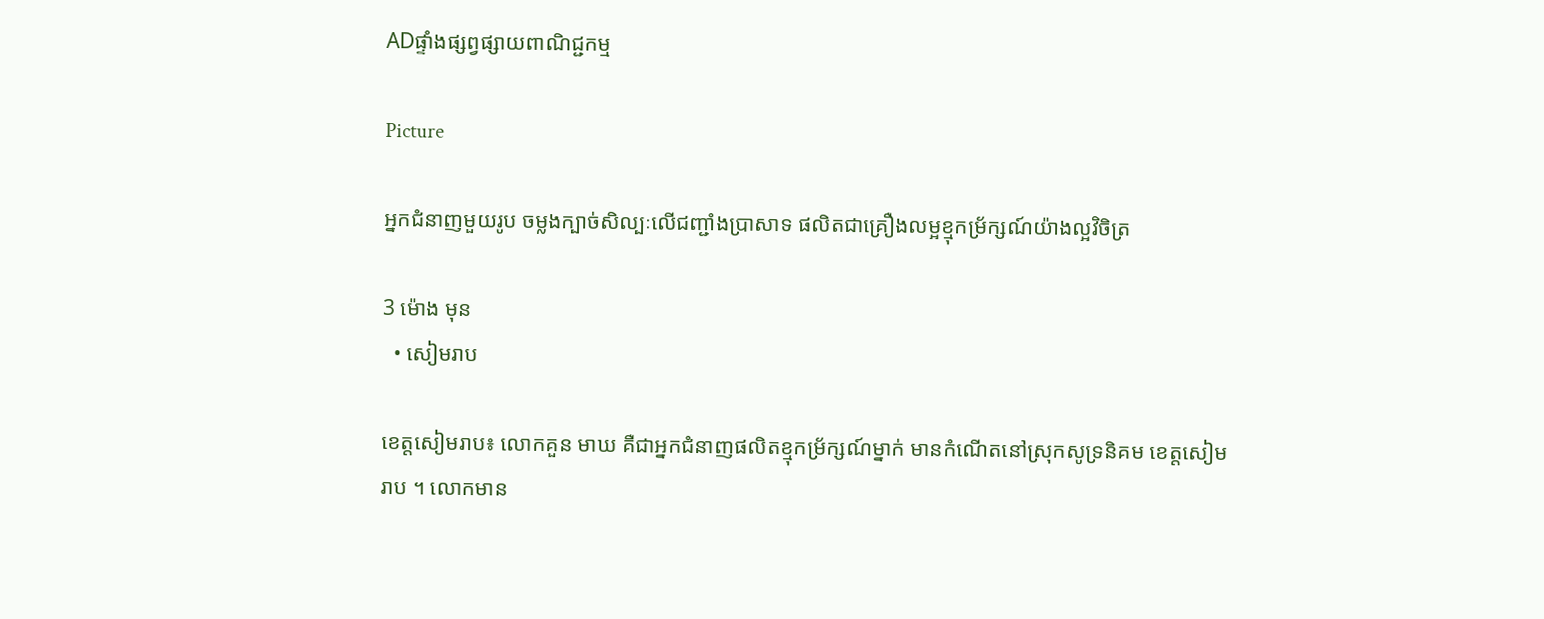ADផ្ទាំងផ្សព្វផ្សាយពាណិជ្ជកម្ម

Picture

អ្នកជំនាញមួយរូប ចម្លងក្បាច់សិល្បៈលើជញ្ជាំងប្រាសាទ ផលិតជាគ្រឿងលម្អខ្មុកម្រ័ក្សណ៍យ៉ាងល្អវិចិត្រ

3 ម៉ោង មុន
  • សៀមរាប

ខេត្តសៀមរាប៖ លោកគួន មាឃ គឺជាអ្នកជំនាញផលិតខ្មុកម្រ័ក្សណ៍ម្នាក់ មានកំណើតនៅស្រុកសូទ្រនិគម ខេត្តសៀមរាប ។ លោកមាន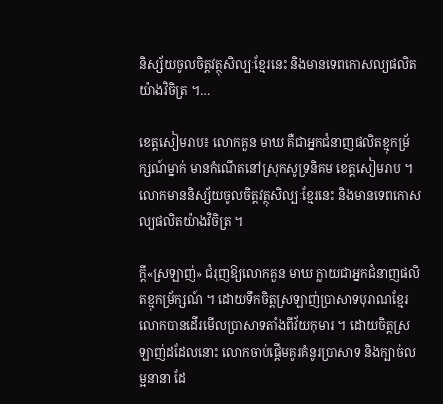និស្ស័យចូលចិត្តវត្ថុសិល្បៈខ្មែរនេះ និងមានទេពកោសល្យផលិតយ៉ាងវិចិត្រ ។…

ខេត្តសៀមរាប៖ លោកគួន មាឃ គឺជាអ្នកជំនាញផលិតខ្មុកម្រ័ក្សណ៍ម្នាក់ មានកំណើតនៅស្រុកសូទ្រនិគម ខេត្តសៀមរាប ។ លោកមាននិស្ស័យចូលចិត្តវត្ថុសិល្បៈខ្មែរនេះ និងមានទេពកោសល្យផលិតយ៉ាងវិចិត្រ ។

ក្ដី«ស្រឡាញ់» ជំរុញឱ្យលោកគួន មាឃ ក្លាយជាអ្នកជំនាញផលិតខ្មុកម្រ័ក្សណ៍ ។ ដោយទឹកចិត្តស្រឡាញ់ប្រាសាទបុរាណខ្មែរ លោកបានដើរមើលប្រាសាទតាំងពីវ័យកុមារ ។ ដោយចិត្តស្រឡាញ់ដដែលនោះ លោកចាប់ផ្ដើមគូរគំនូរប្រាសាទ និងក្បាច់លម្អនានា ដែ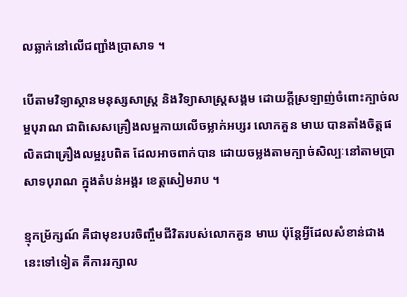លឆ្លាក់នៅលើជញ្ជាំងប្រាសាទ ។

បើតាមវិទ្យាស្ថានមនុស្សសាស្ត្រ និងវិទ្យាសាស្ត្រសង្គម ដោយក្ដីស្រឡាញ់ចំពោះក្បាច់លម្អបុរាណ ជាពិសេសគ្រឿងលម្អកាយលើចម្លាក់អប្សរ លោកគួន មាឃ បានតាំងចិត្តផលិតជាគ្រឿងលម្អរូបពិត ដែលអាចពាក់បាន ដោយចម្លងតាមក្បាច់សិល្បៈនៅតាមប្រាសាទបុរាណ ក្នុងតំបន់អង្គរ ខេត្តសៀមរាប ។

ខ្មុកម្រ័ក្សណ៍ គឺជាមុខរបរចិញ្ចឹមជីវិតរបស់លោកគួន មាឃ ប៉ុន្តែអ្វីដែលសំខាន់ជាងនេះទៅទៀត គឺការរក្សាល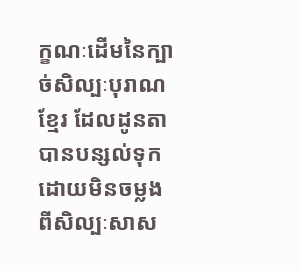ក្ខណៈដើមនៃក្បាច់សិល្បៈបុរាណខ្មែរ ដែលដូនតាបានបន្សល់ទុក ដោយមិនចម្លងពីសិល្បៈសាស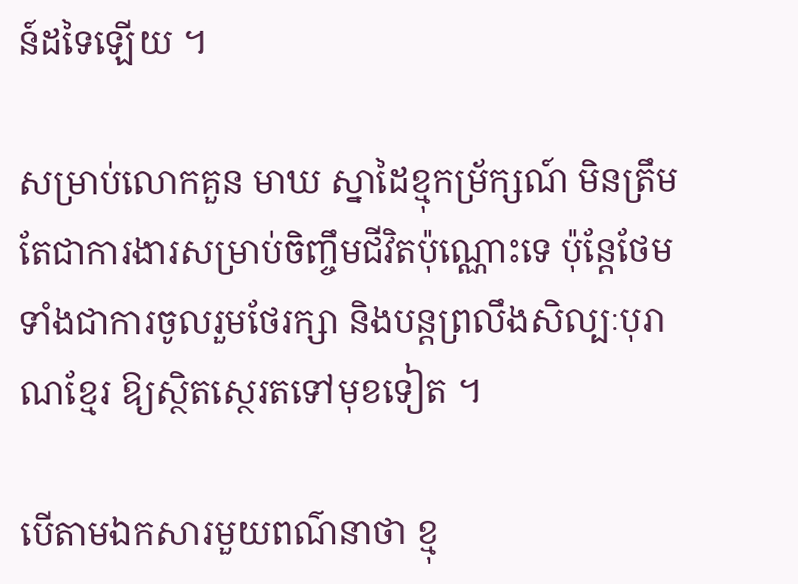ន៍ដទៃឡើយ ។

សម្រាប់លោកគួន មាឃ ស្នាដៃខ្មុកម្រ័ក្សណ៍ មិនត្រឹមតែជាការងារសម្រាប់ចិញ្ចឹមជីវិតប៉ុណ្ណោះទេ ប៉ុន្តែថែមទាំងជាការចូលរួមថែរក្សា និងបន្តព្រលឹងសិល្បៈបុរាណខ្មែរ ឱ្យស្ថិតស្ថេរតទៅមុខទៀត ។

បើតាមឯកសារមួយពណ៌នាថា ខ្មុ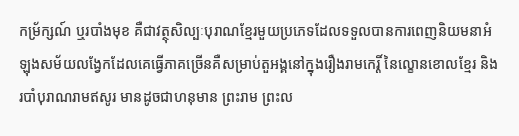កម្រ័ក្សណ៍ ឬរបាំងមុខ គឺជាវត្ថុសិល្បៈបុរាណខ្មែរមួយប្រភេទដែលទទួលបានការពេញនិយមនាអំឡុងសម័យលង្វែកដែលគេធ្វើភាគច្រើនគឺសម្រាប់តួអង្គនៅក្នុងរឿងរាមកេរ្តិ៍ នៃល្ខោនខោលខ្មែរ និងរបាំបុរាណរាមឥសូរ មានដូចជាហនុមាន ព្រះរាម ព្រះល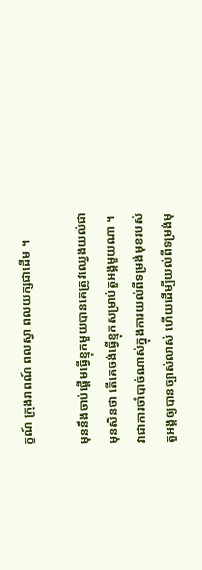ក្ខណ៍ ក្រុងរាពណ៍ ពលស្វា ពលយក្សជាដើម ។

មុននឹងចាប់ផ្តើមធ្វើខ្មុកមួយបានគេត្រូវឈ្វេងយល់ជាមុនសិនថា តើគេចង់ធ្វើខ្មុកសម្រាប់តួអង្គមួយណា ។ វាជាការចាំបាច់ណាស់ក្នុងការយល់ពីទម្រង់មុខរបស់តួអង្គឲ្យបានច្បាស់លាស់ ហើយដើម្បីយល់ពីទម្រង់មុ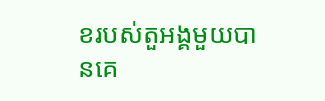ខរបស់តួអង្គមួយបានគេ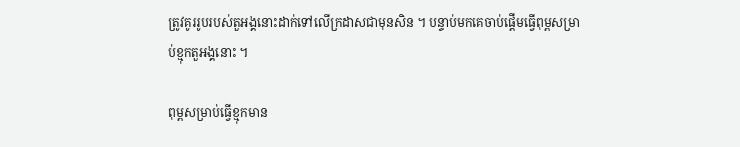ត្រូវគូររូបរបស់តួអង្គនោះដាក់ទៅលើក្រដាសជាមុនសិន ។ បន្ទាប់មកគេចាប់ផ្តើមធ្វើពុម្ពសម្រាប់ខ្មុកតួអង្គនោះ ។

ពុម្ពសម្រាប់ធ្វើខ្មុកមាន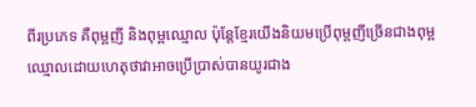ពីរប្រភេទ គឺពុម្ពញី និងពុម្ពឈ្មោល ប៉ុន្តែខ្មែរយើងនិយមប្រើពុម្ពញីច្រើនជាងពុម្ពឈ្មោលដោយហេតុថាវាអាចប្រើប្រាស់បានយូរជាង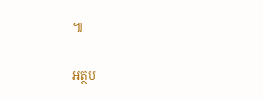៕

អត្ថប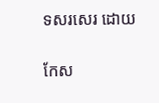ទសរសេរ ដោយ

កែស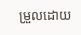ម្រួលដោយ